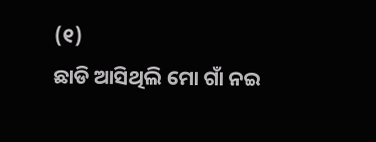(୧)
ଛାଡି ଆସିଥିଲି ମୋ ଗାଁ ନଇ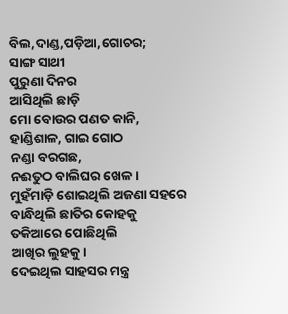ବିଲ,ଦାଣ୍ଡ,ପଡ଼ିଆ,ଗୋଚର;
ସାଙ୍ଗ ସାଥୀ
ପୁରୁଣା ଦିନର
ଆସିଥିଲି ଛାଡ଼ି
ମୋ ବୋଉର ପଣତ କାନି,
ହାଣ୍ଡିଶାଳ, ଗାଇ ଗୋଠ
ନଣ୍ଡା ବରଗଛ,
ନଈତୁଠ ବାଲିଘର ଖେଳ।
ମୁହଁମାଡ଼ି ଶୋଇଥିଲି ଅଜଣା ସହରେ
ବାନ୍ଧିଥିଲି ଛାତିର କୋହକୁ
ତକିଆରେ ପୋଛିଥିଲି
ଆଖିର ଲୁହକୁ।
ଦେଇଥିଲ ସାହସର ମନ୍ତ୍ର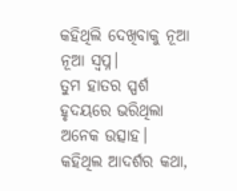କହିଥିଲି ଦେଖିବାକୁ ନୂଆ ନୂଆ ସ୍ବପ୍ନ।
ତୁମ ହାତର ସ୍ପର୍ଶ
ହୃଦୟରେ ଭରିଥିଲା ଅନେକ ଉତ୍ସାହ।
କହିଥିଲ ଆଦର୍ଶର କଥା,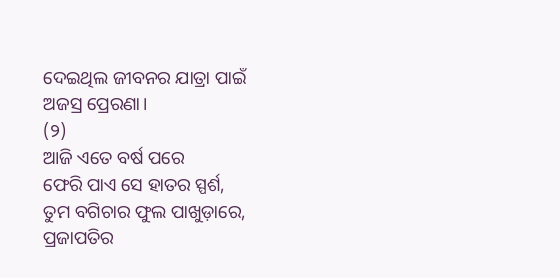ଦେଇଥିଲ ଜୀବନର ଯାତ୍ରା ପାଇଁ
ଅଜସ୍ର ପ୍ରେରଣା।
(୨)
ଆଜି ଏତେ ବର୍ଷ ପରେ
ଫେରି ପାଏ ସେ ହାତର ସ୍ପର୍ଶ,
ତୁମ ବଗିଚାର ଫୁଲ ପାଖୁଡ଼ାରେ,
ପ୍ରଜାପତିର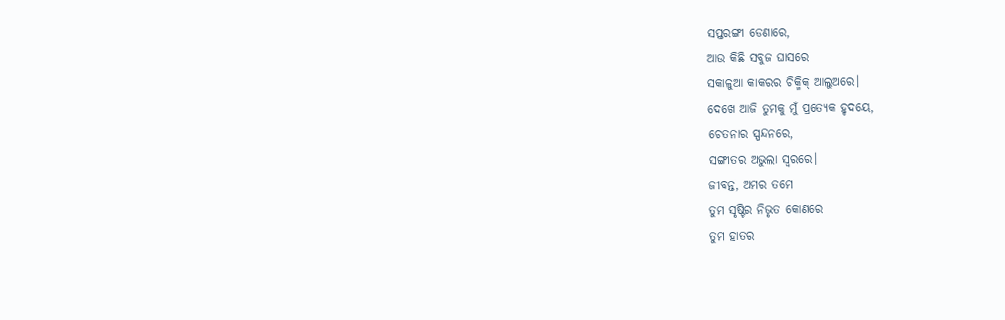ସପ୍ତରଙ୍ଗୀ ଡେଣାରେ,
ଆଉ କିଛି ସବୁଜ ଘାସରେ
ସକାଳୁଆ କାକରର ଚିକ୍ମିକ୍ ଆଲୁଅରେ।
ଦେଖେ ଆଜି ତୁମକୁ ମୁଁ ପ୍ରତ୍ୟେକ ହୃଦୟେ,
ଚେତନାର ସ୍ପନ୍ଦନରେ,
ସଙ୍ଗୀତର ଅଭୁଲା ସ୍ବରରେ।
ଜୀବନ୍ତ, ଅମର ତମେ
ତୁମ ସୃଷ୍ଟିର ନିଭୃତ କୋଣରେ
ତୁମ ହାତର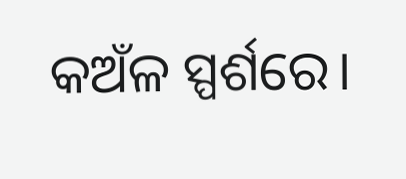କଅଁଳ ସ୍ପର୍ଶରେ।